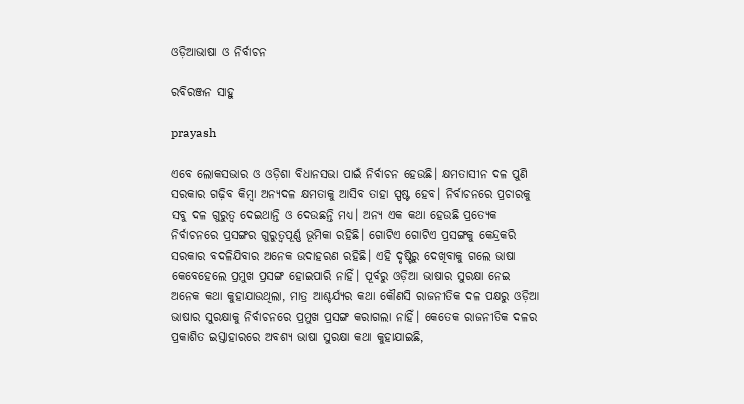ଓଡ଼ିଆଭାଷା ଓ ନିର୍ବାଚନ

ରବିରଞ୍ଜନ ସାହୁ

prayash

ଏବେ ଲୋକସଭାର ଓ ଓଡ଼ିଶା ବିଧାନସଭା ପାଇଁ ନିର୍ବାଚନ ହେଉଛି। କ୍ଷମତାସୀନ ଦଳ ପୁଣି ସରକାର ଗଢ଼ିବ କିମ୍ବା ଅନ୍ୟଦଳ କ୍ଷମତାକୁ ଆସିବ ତାହା ସ୍ପଷ୍ଟ ହେବ। ନିର୍ବାଚନରେ ପ୍ରଚାରକୁ ସବୁ ଦଳ ଗୁରୁତ୍ବ ଦେଇଥାନ୍ତି ଓ ଦେଉଛନ୍ତି ମଧ୍ୟ। ଅନ୍ୟ ଏକ କଥା ହେଉଛି ପ୍ରତ୍ୟେକ ନିର୍ବାଚନରେ ପ୍ରସଙ୍ଗର ଗୁରୁତ୍ବପୂର୍ଣ୍ଣ ଭୂମିକା ରହିଛି। ଗୋଟିଏ ଗୋଟିଏ ପ୍ରସଙ୍ଗକୁ କେନ୍ଦ୍ରକରି ସରକାର ବଦଳିଯିବାର ଅନେକ ଉଦାହରଣ ରହିଛି। ଏହି ଦୃଷ୍ଟିରୁ ଦେଖିବାକୁ ଗଲେ ଭାଷା କେବେହେଲେ ପ୍ରମୁଖ ପ୍ରସଙ୍ଗ ହୋଇପାରି ନାହିଁ। ପୂର୍ବରୁ ଓଡ଼ିଆ ଭାଷାର ସୁରକ୍ଷା ନେଇ ଅନେକ କଥା କୁହାଯାଉଥିଲା, ମାତ୍ର ଆଶ୍ଚର୍ଯ୍ୟର କଥା କୌଣସି ରାଜନୀତିକ ଦଳ ପକ୍ଷରୁ ଓଡ଼ିଆ ଭାଷାର ସୁରକ୍ଷାକୁ ନିର୍ବାଚନରେ ପ୍ରମୁଖ ପ୍ରସଙ୍ଗ କରାଗଲା ନାହିଁ। କେତେକ ରାଜନୀତିକ ଦଳର ପ୍ରକାଶିତ ଇସ୍ତାହାରରେ ଅବଶ୍ୟ ଭାଷା ସୁରକ୍ଷା କଥା କୁହାଯାଇଛି,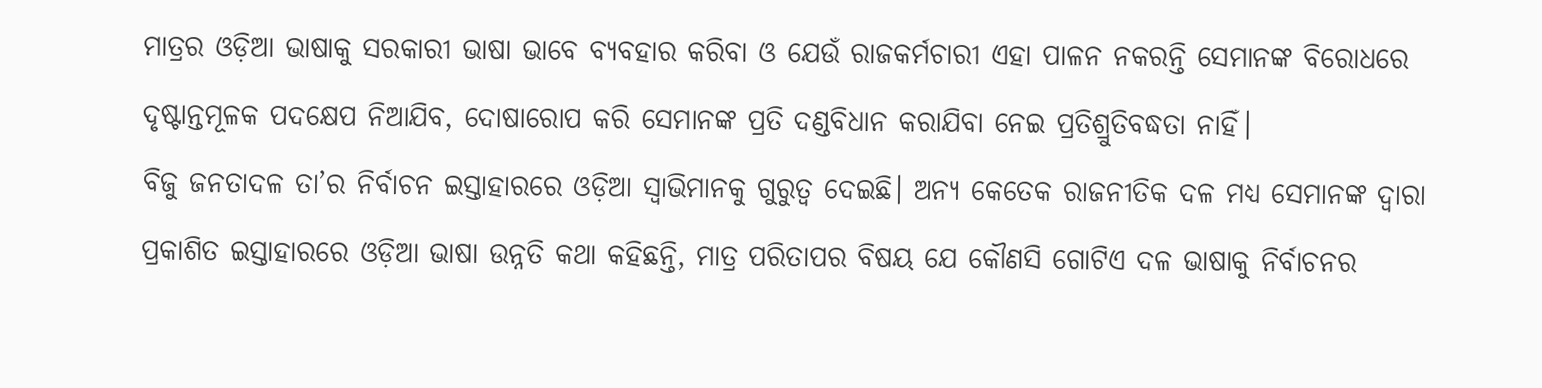ମାତ୍ରର ଓଡ଼ିଆ ଭାଷାକୁ ସରକାରୀ ଭାଷା ଭାବେ ବ୍ୟବହାର କରିବା ଓ ଯେଉଁ ରାଜକର୍ମଚାରୀ ଏହା ପାଳନ ନକରନ୍ତି ସେମାନଙ୍କ ବିରୋଧରେ ଦୃଷ୍ଟାନ୍ତମୂଳକ ପଦକ୍ଷେପ ନିଆଯିବ, ଦୋଷାରୋପ କରି ସେମାନଙ୍କ ପ୍ରତି ଦଣ୍ଡବିଧାନ କରାଯିବା ନେଇ ପ୍ରତିଶ୍ରୁତିବଦ୍ଧତା ନାହିଁ।
ବିଜୁ ଜନତାଦଳ ତା’ର ନିର୍ବାଚନ ଇସ୍ତାହାରରେ ଓଡ଼ିଆ ସ୍ବାଭିମାନକୁ ଗୁରୁତ୍ବ ଦେଇଛି। ଅନ୍ୟ କେତେକ ରାଜନୀତିକ ଦଳ ମଧ୍ୟ ସେମାନଙ୍କ ଦ୍ବାରା ପ୍ରକାଶିତ ଇସ୍ତାହାରରେ ଓଡ଼ିଆ ଭାଷା ଉନ୍ନତି କଥା କହିଛନ୍ତି, ମାତ୍ର ପରିତାପର ବିଷୟ ଯେ କୌଣସି ଗୋଟିଏ ଦଳ ଭାଷାକୁ ନିର୍ବାଚନର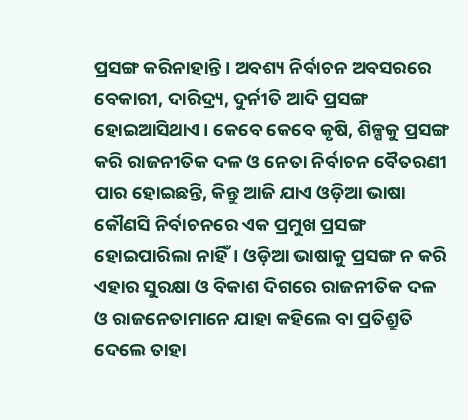ପ୍ରସଙ୍ଗ କରିନାହାନ୍ତି। ଅବଶ୍ୟ ନିର୍ବାଚନ ଅବସରରେ ବେକାରୀ, ଦାରିଦ୍ର୍ୟ, ଦୁର୍ନୀତି ଆଦି ପ୍ରସଙ୍ଗ ହୋଇଆସିଥାଏ। କେବେ କେବେ କୃଷି, ଶିଳ୍ପକୁ ପ୍ରସଙ୍ଗ କରି ରାଜନୀତିକ ଦଳ ଓ ନେତା ନିର୍ବାଚନ ବୈତରଣୀ ପାର ହୋଇଛନ୍ତି, କିନ୍ତୁ ଆଜି ଯାଏ ଓଡ଼ିଆ ଭାଷା କୌଣସି ନିର୍ବାଚନରେ ଏକ ପ୍ରମୁଖ ପ୍ରସଙ୍ଗ ହୋଇପାରିଲା ନାହିଁ। ଓଡ଼ିଆ ଭାଷାକୁ ପ୍ରସଙ୍ଗ ନ କରି ଏହାର ସୁରକ୍ଷା ଓ ବିକାଶ ଦିଗରେ ରାଜନୀତିକ ଦଳ ଓ ରାଜନେତାମାନେ ଯାହା କହିଲେ ବା ପ୍ରତିଶ୍ରୁତି ଦେଲେ ତାହା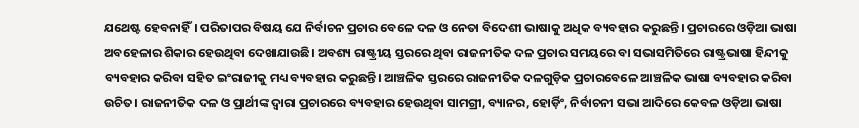ଯଥେଷ୍ଟ ହେବନାହିଁ। ପରିତାପର ବିଷୟ ଯେ ନିର୍ବାଚନ ପ୍ରଚାର ବେଳେ ଦଳ ଓ ନେତା ବିଦେଶୀ ଭାଷାକୁ ଅଧିକ ବ୍ୟବହାର କରୁଛନ୍ତି। ପ୍ରଚାରରେ ଓଡ଼ିଆ ଭାଷା ଅବହେଳାର ଶିକାର ହେଉଥିବା ଦେଖାଯାଉଛି। ଅବଶ୍ୟ ରାଷ୍ଟ୍ରୀୟ ସ୍ତରରେ ଥିବା ରାଜନୀତିକ ଦଳ ପ୍ରଚାର ସମୟରେ ବା ସଭାସମିତିରେ ରାଷ୍ଟ୍ରଭାଷା ହିନ୍ଦୀକୁ ବ୍ୟବହାର କରିବା ସହିତ ଇଂରାଜୀକୁ ମଧ୍ୟ ବ୍ୟବହାର କରୁଛନ୍ତି। ଆଞ୍ଚଳିକ ସ୍ତରରେ ରାଜନୀତିକ ଦଳଗୁଡ଼ିକ ପ୍ରଚାରବେଳେ ଆଞ୍ଚଳିକ ଭାଷା ବ୍ୟବହାର କରିବା ଉଚିତ। ରାଜନୀତିକ ଦଳ ଓ ପ୍ରାର୍ଥୀଙ୍କ ଦ୍ବାରା ପ୍ରଚାରରେ ବ୍ୟବହାର ହେଉଥିବା ସାମଗ୍ରୀ, ବ୍ୟାନର, ହୋର୍ଡ଼ିଂ, ନିର୍ବାଚନୀ ସଭା ଆଦିରେ କେବଳ ଓଡ଼ିଆ ଭାଷା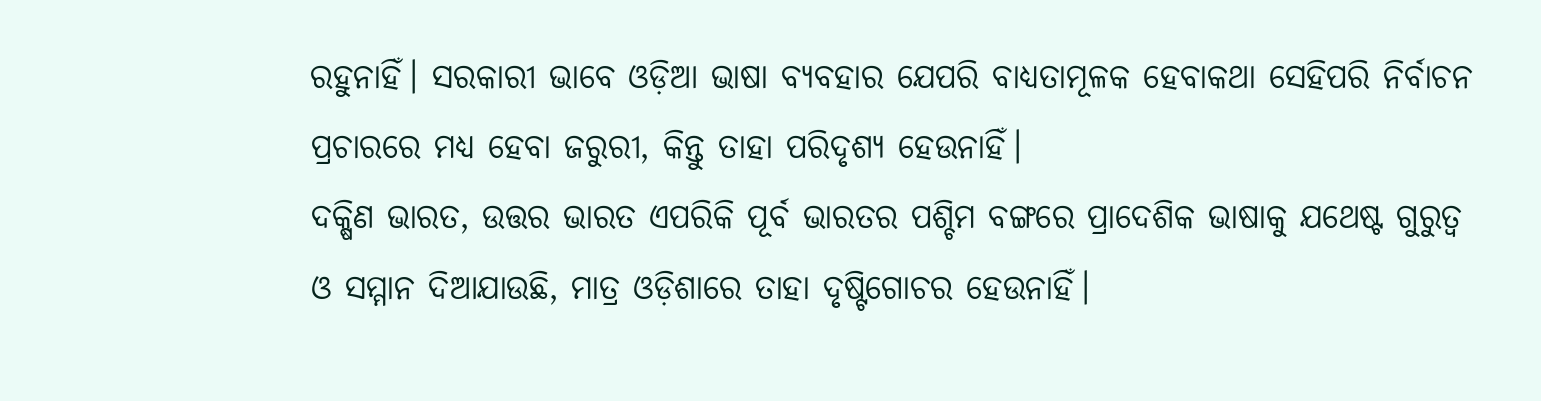ରହୁନାହିଁ। ସରକାରୀ ଭାବେ ଓଡ଼ିଆ ଭାଷା ବ୍ୟବହାର ଯେପରି ବାଧ୍ୟତାମୂଳକ ହେବାକଥା ସେହିପରି ନିର୍ବାଚନ ପ୍ରଚାରରେ ମଧ୍ୟ ହେବା ଜରୁରୀ, କିନ୍ତୁ ତାହା ପରିଦୃଶ୍ୟ ହେଉନାହିଁ।
ଦକ୍ଷିଣ ଭାରତ, ଉତ୍ତର ଭାରତ ଏପରିକି ପୂର୍ବ ଭାରତର ପଶ୍ଚିମ ବଙ୍ଗରେ ପ୍ରାଦେଶିକ ଭାଷାକୁ ଯଥେଷ୍ଟ ଗୁରୁତ୍ବ ଓ ସମ୍ମାନ ଦିଆଯାଉଛି, ମାତ୍ର ଓଡ଼ିଶାରେ ତାହା ଦୃଷ୍ଟିଗୋଚର ହେଉନାହିଁ।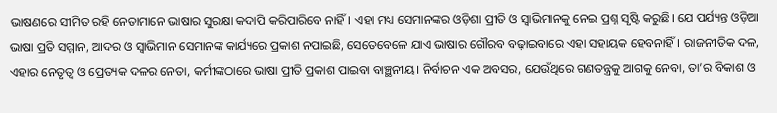ଭାଷଣରେ ସୀମିତ ରହି ନେତାମାନେ ଭାଷାର ସୁରକ୍ଷା କଦାପି କରିପାରିବେ ନାହିଁ। ଏହା ମଧ୍ୟ ସେମାନଙ୍କର ଓଡ଼ିଶା ପ୍ରୀତି ଓ ସ୍ବାଭିମାନକୁ ନେଇ ପ୍ରଶ୍ନ ସୃଷ୍ଟି କରୁଛି। ଯେ ପର୍ଯ୍ୟନ୍ତ ଓଡ଼ିଆ ଭାଷା ପ୍ରତି ସମ୍ମାନ, ଆଦର ଓ ସ୍ବାଭିମାନ ସେମାନଙ୍କ କାର୍ଯ୍ୟରେ ପ୍ରକାଶ ନପାଇଛି, ସେତେବେଳେ ଯାଏ ଭାଷାର ଗୌରବ ବଢ଼ାଇବାରେ ଏହା ସହାୟକ ହେବନାହିଁ। ରାଜନୀତିକ ଦଳ, ଏହାର ନେତୃତ୍ବ ଓ ପ୍ର‌େତ୍ୟକ ଦଳର ନେତା, କର୍ମୀଙ୍କଠାରେ ଭାଷା ପ୍ରୀତି ପ୍ରକାଶ ପାଇବା ବାଞ୍ଛନୀୟ। ନିର୍ବାଚନ ଏକ ଅବସର, ଯେଉଁଥିରେ ଗଣତନ୍ତ୍ରକୁ ଆଗକୁ ନେବା, ତା’ର ବିକାଶ ଓ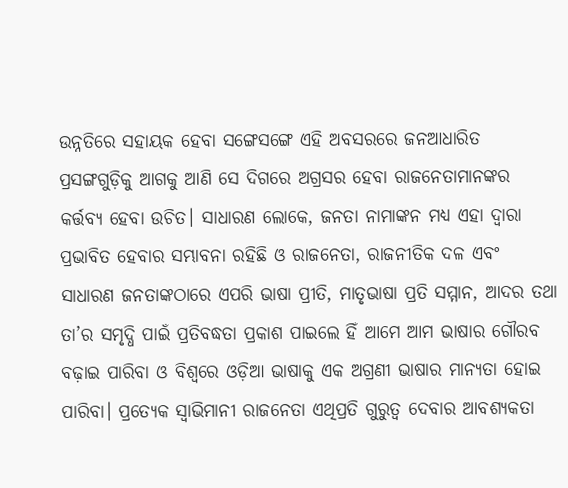ଉନ୍ନତିରେ ସହାୟକ ହେବା ସଙ୍ଗେସଙ୍ଗେ ଏହି ଅବସରରେ ଜନଆଧାରିତ ପ୍ରସଙ୍ଗଗୁଡ଼ିକୁ ଆଗକୁ ଆଣି ସେ ଦିଗରେ ଅଗ୍ରସର ହେବା ରାଜନେତାମାନଙ୍କର କର୍ତ୍ତବ୍ୟ ହେବା ଉଚିତ। ସାଧାରଣ ଲୋକେ, ଜନତା ନାମାଙ୍କନ ମଧ୍ୟ ଏହା ଦ୍ବାରା ପ୍ରଭାବିତ ହେବାର ସମ୍ଭାବନା ରହିଛି ଓ ରାଜନେତା, ରାଜନୀତିକ ଦଳ ଏବଂ ସାଧାରଣ ଜନତାଙ୍କଠାରେ ଏପରି ଭାଷା ପ୍ରୀତି, ମାତୃଭାଷା ପ୍ରତି ସମ୍ମାନ, ଆଦର ତଥା ତା’ର ସମୃଦ୍ଧି ପାଇଁ ପ୍ରତିବଦ୍ଧତା ପ୍ରକାଶ ପାଇଲେ ହିଁ ଆମେ ଆମ ଭାଷାର ଗୌରବ ବଢ଼ାଇ ପାରିବା ଓ ବିଶ୍ବରେ ଓଡ଼ିଆ ଭାଷାକୁ ଏକ ଅଗ୍ରଣୀ ଭାଷାର ମାନ୍ୟତା ହୋଇ ପାରିବା। ପ୍ରତ୍ୟେକ ସ୍ବାଭିମାନୀ ରାଜନେତା ଏଥିପ୍ରତି ଗୁରୁତ୍ବ ଦେବାର ଆବଶ୍ୟକତା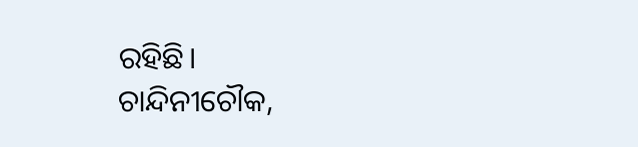ରହିଛି।
ଚାନ୍ଦିନୀଚୌକ,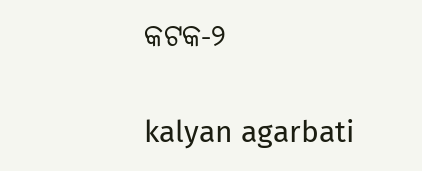କଟକ-୨

kalyan agarbati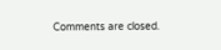Comments are closed.